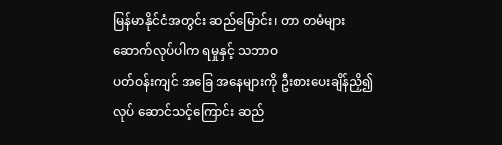မြန်မာနိုင်ငံအတွင်း ဆည်မြောင်း၊ တာ တမံများဆောက်လုပ်ပါက ရမှုနှင့် သဘာဝ
ပတ်ဝန်းကျင် အခြေ အနေများကို ဦးစားပေးချိန်ညှိ၍ လုပ် ဆောင်သင့်ကြောင်း ဆည်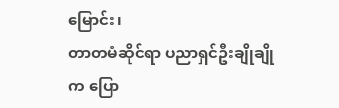မြောင်း၊
တာတမံဆိုင်ရာ ပညာရှင်ဦးချိုချိုက ပြော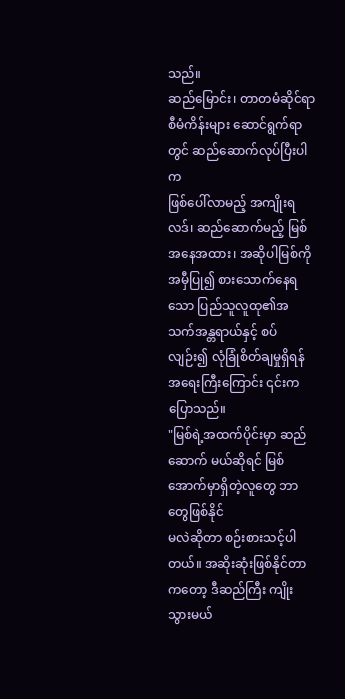သည်။
ဆည်မြောင်း၊ တာတမံဆိုင်ရာ စီမံကိန်းများ ဆောင်ရွက်ရာတွင် ဆည်ဆောက်လုပ်ပြီးပါက
ဖြစ်ပေါ်လာမည့် အကျိုးရလဒ်၊ ဆည်ဆောက်မည့် မြစ်အနေအထား၊ အဆိုပါမြစ်ကို အမှီပြု၍ စားသောက်နေရသော ပြည်သူလူထု၏အသက်အန္တရာယ်နှင့် စပ်လျဉ်း၍ လုံခြုံစိတ်ချမှုရှိရန်
အရေးကြီးကြောင်း ၎င်းက ပြောသည်။
"မြစ်ရဲ့အထက်ပိုင်းမှာ ဆည်ဆောက် မယ်ဆိုရင် မြစ်အောက်မှာရှိတဲ့လူတွေ ဘာတွေဖြစ်နိုင်
မလဲဆိုတာ စဉ်းစားသင့်ပါတယ်။ အဆိုးဆုံးဖြစ်နိုင်တာကတော့ ဒီဆည်ကြီး ကျိုးသွားမယ်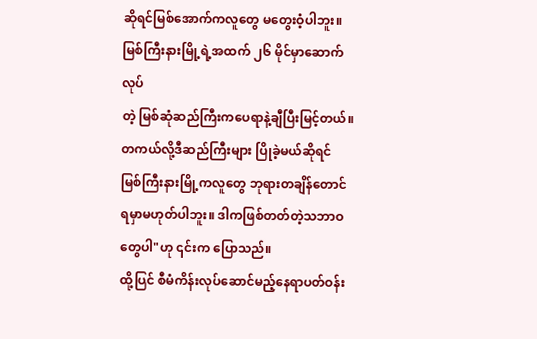ဆိုရင်မြစ်အောက်ကလူတွေ မတွေးဝံ့ပါဘူး။ မြစ်ကြီးနားမြို့ရဲ့အထက် ၂၆ မိုင်မှာဆောက်လုပ်
တဲ့ မြစ်ဆုံဆည်ကြီးကပေရာနဲ့ချီပြီးမြင့်တယ်။ တကယ်လို့ဒီဆည်ကြီးများ ပြိုခဲ့မယ်ဆိုရင်
မြစ်ကြီးနားမြို့ကလူတွေ ဘုရားတချိန်တောင် ရမှာမဟုတ်ပါဘူး။ ဒါကဖြစ်တတ်တဲ့သဘာဝ
တွေပါ"ဟု ၎င်းက ပြောသည်။
ထို့ပြင် စီမံကိန်းလုပ်ဆောင်မည့်နေရာပတ်ဝန်း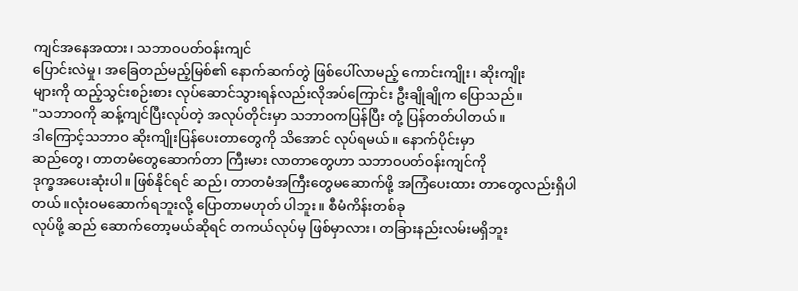ကျင်အနေအထား၊ သဘာဝပတ်ဝန်းကျင်
ပြောင်းလဲမှု၊ အခြေတည်မည့်မြစ်၏ နောက်ဆက်တွဲ ဖြစ်ပေါ်လာမည့် ကောင်းကျိုး၊ ဆိုးကျိုး
များကို ထည့်သွင်းစဉ်းစား လုပ်ဆောင်သွားရန်လည်းလိုအပ်ကြောင်း ဦးချိုချိုက ပြောသည်။
"သဘာဝကို ဆန့်ကျင်ပြီးလုပ်တဲ့ အလုပ်တိုင်းမှာ သဘာဝကပြန်ပြီး တုံ့ ပြန်တတ်ပါတယ်။
ဒါကြောင့်သဘာဝ ဆိုးကျိုးပြန်ပေးတာတွေကို သိအောင် လုပ်ရမယ်။ နောက်ပိုင်းမှာ
ဆည်တွေ၊ တာတမံတွေဆောက်တာ ကြီးမား လာတာတွေဟာ သဘာဝပတ်ဝန်းကျင်ကို
ဒုက္ခအပေးဆုံးပါ။ ဖြစ်နိုင်ရင် ဆည်၊ တာတမံအကြီးတွေမဆောက်ဖို့ အကြံပေးထား တာတွေလည်းရှိပါတယ်။လုံးဝမဆောက်ရဘူးလို့ ပြောတာမဟုတ် ပါဘူး။ စီမံကိန်းတစ်ခု
လုပ်ဖို့ ဆည် ဆောက်တော့မယ်ဆိုရင် တကယ်လုပ်မှ ဖြစ်မှာလား၊ တခြားနည်းလမ်းမရှိဘူး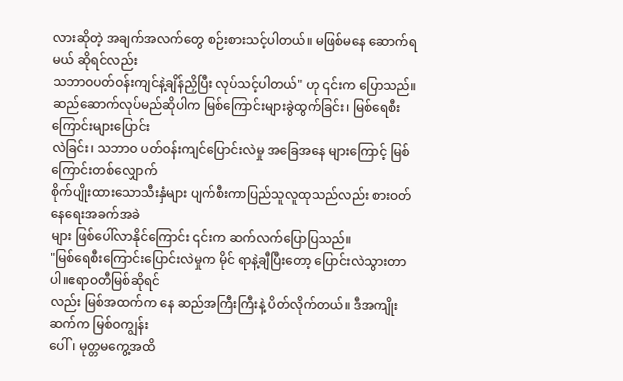လားဆိုတဲ့ အချက်အလက်တွေ စဉ်းစားသင့်ပါတယ်။ မဖြစ်မနေ ဆောက်ရမယ် ဆိုရင်လည်း
သဘာဝပတ်ဝန်းကျင်နဲ့ချိန်ညှိပြီး လုပ်သင့်ပါတယ်" ဟု ၎င်းက ပြောသည်။
ဆည်ဆောက်လုပ်မည်ဆိုပါက မြစ်ကြောင်းများခွဲထွက်ခြင်း၊ မြစ်ရေစီးကြောင်းများပြောင်း
လဲခြင်း၊ သဘာဝ ပတ်ဝန်းကျင်ပြောင်းလဲမှု အခြေအနေ များကြောင့် မြစ်ကြောင်းတစ်လျှောက်
စိုက်ပျိုးထားသောသီးနှံများ ပျက်စီးကာပြည်သူလူထုသည်လည်း စားဝတ်နေရေးအခက်အခဲ
များ ဖြစ်ပေါ်လာနိုင်ကြောင်း ၎င်းက ဆက်လက်ပြောပြသည်။
"မြစ်ရေစီးကြောင်းပြောင်းလဲမှုက မိုင် ရာနဲ့ချီပြီးတော့ ပြောင်းလဲသွားတာပါ။ဧရာဝတီမြစ်ဆိုရင်
လည်း မြစ်အထက်က နေ ဆည်အကြီးကြီးနဲ့ ပိတ်လိုက်တယ်။ ဒီအကျိုးဆက်က မြစ်ဝကျွန်း
ပေါ်၊ မုတ္တမကွေ့အထိ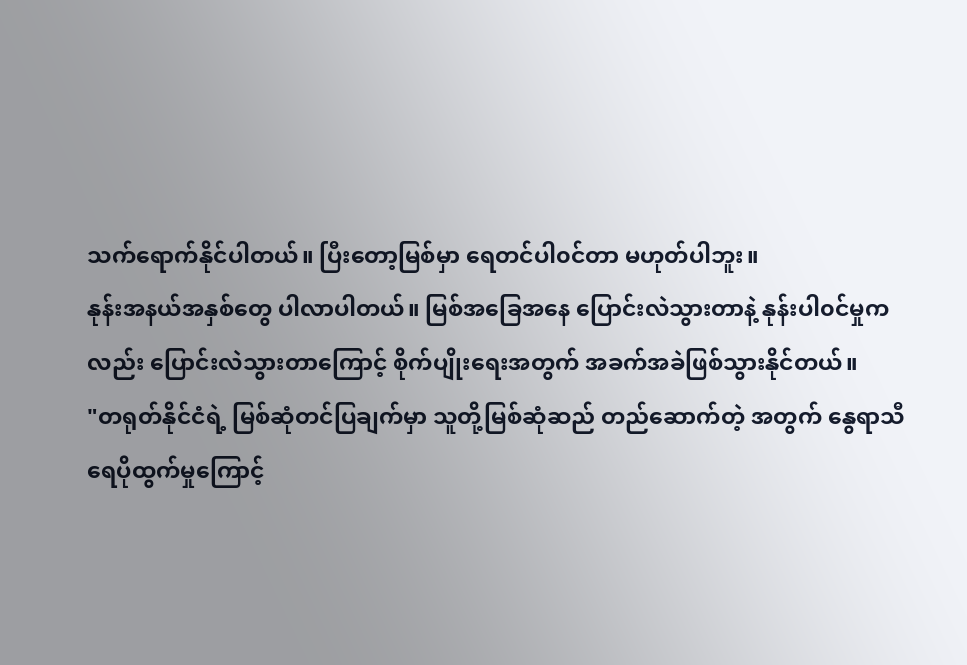သက်ရောက်နိုင်ပါတယ်။ ပြီးတော့မြစ်မှာ ရေတင်ပါ၀င်တာ မဟုတ်ပါဘူး။
နုန်းအနယ်အနှစ်တွေ ပါလာပါတယ်။ မြစ်အခြေအနေ ပြောင်းလဲသွားတာနဲ့ နုန်းပါ၀င်မှုက
လည်း ပြောင်းလဲသွားတာကြောင့် စိုက်ပျိုးရေးအတွက် အခက်အခဲဖြစ်သွားနိုင်တယ်။
"တရုတ်နိုင်ငံရဲ့ မြစ်ဆုံတင်ပြချက်မှာ သူတို့မြစ်ဆုံဆည် တည်ဆောက်တဲ့ အတွက် နွေရာသီ
ရေပိုထွက်မှုကြောင့်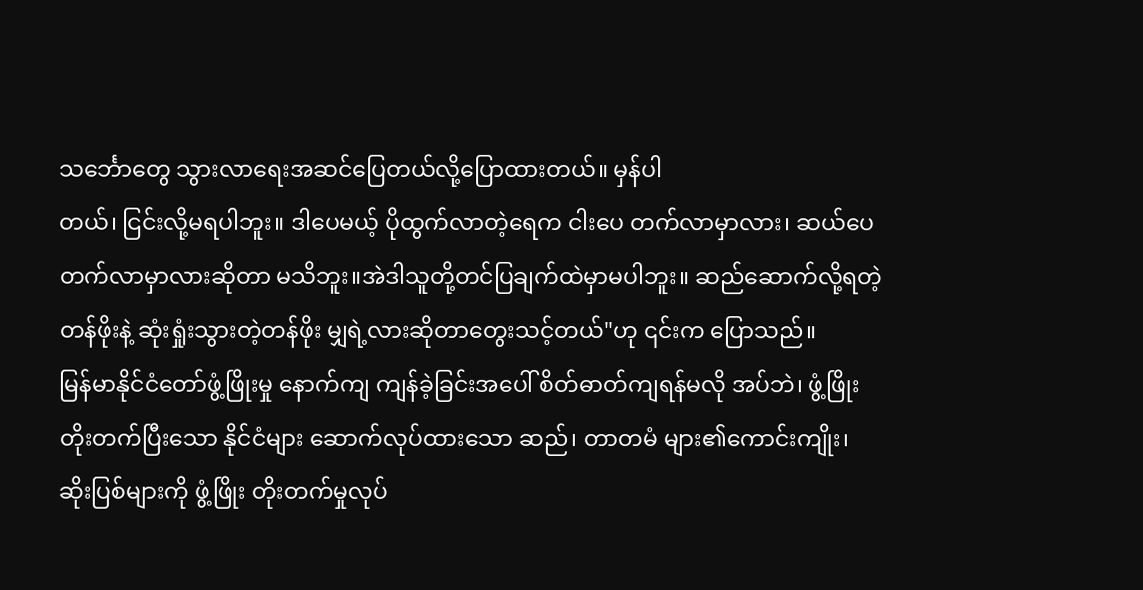သင်္ဘောတွေ သွားလာရေးအဆင်ပြေတယ်လို့ပြောထားတယ်။ မှန်ပါ
တယ်၊ ငြင်းလို့မရပါဘူး။ ဒါပေမယ့် ပိုထွက်လာတဲ့ရေက ငါးပေ တက်လာမှာလား၊ ဆယ်ပေ
တက်လာမှာလားဆိုတာ မသိဘူး။အဲဒါသူတို့တင်ပြချက်ထဲမှာမပါဘူး။ ဆည်ဆောက်လို့ရတဲ့
တန်ဖိုးနဲ့ ဆုံးရှုံးသွားတဲ့တန်ဖိုး မျှရဲ့လားဆိုတာတွေးသင့်တယ်"ဟု ၎င်းက ပြောသည်။
မြန်မာနိုင်ငံတော်ဖွံ့ဖြိုးမှု နောက်ကျ ကျန်ခဲ့ခြင်းအပေါ် စိတ်ဓာတ်ကျရန်မလို အပ်ဘဲ၊ ဖွံ့ဖြိုး
တိုးတက်ပြီးသော နိုင်ငံများ ဆောက်လုပ်ထားသော ဆည်၊ တာတမံ များ၏ကောင်းကျိုး၊
ဆိုးပြစ်များကို ဖွံ့ဖြိုး တိုးတက်မှုလုပ်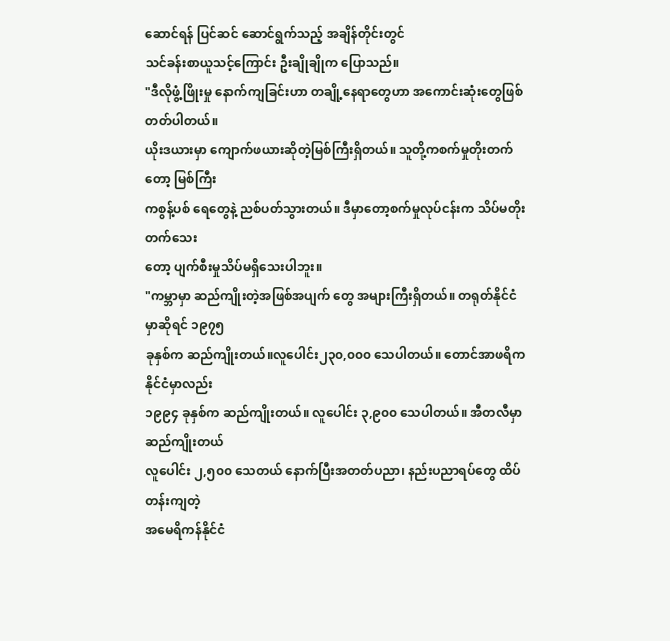ဆောင်ရန် ပြင်ဆင် ဆောင်ရွက်သည့် အချိန်တိုင်းတွင်
သင်ခန်းစာယူသင့်ကြောင်း ဦးချိုချိုက ပြောသည်။
"ဒီလိုဖွံ့ဖြိုးမှု နောက်ကျခြင်းဟာ တချို့နေရာတွေဟာ အကောင်းဆုံးတွေဖြစ်တတ်ပါတယ်။
ယိုးဒယားမှာ ကျောက်ဖယားဆိုတဲ့မြစ်ကြီးရှိတယ်။ သူတို့ကစက်မှုတိုးတက်တော့ မြစ်ကြီး
ကစွန့်ပစ် ရေတွေနဲ့ ညစ်ပတ်သွားတယ်။ ဒီမှာတော့စက်မှုလုပ်ငန်းက သိပ်မတိုးတက်သေး
တော့ ပျက်စီးမှုသိပ်မရှိသေးပါဘူး။
"ကမ္ဘာမှာ ဆည်ကျိုးတဲ့အဖြစ်အပျက် တွေ အများကြီးရှိတယ်။ တရုတ်နိုင်ငံမှာဆိုရင် ၁၉၇၅
ခုနှစ်က ဆည်ကျိုးတယ်။လူပေါင်း၂၃၀,၀၀၀ သေပါတယ်။ တောင်အာဖရိကနိုင်ငံမှာလည်း
၁၉၉၄ ခုနှစ်က ဆည်ကျိုးတယ်။ လူပေါင်း ၃,၉၀၀ သေပါတယ်။ အီတလီမှာ ဆည်ကျိုးတယ်
လူပေါင်း ၂,၅၀၀ သေတယ် နောက်ပြီးအတတ်ပညာ၊ နည်းပညာရပ်တွေ ထိပ်တန်းကျတဲ့
အမေရိကန်နိုင်ငံ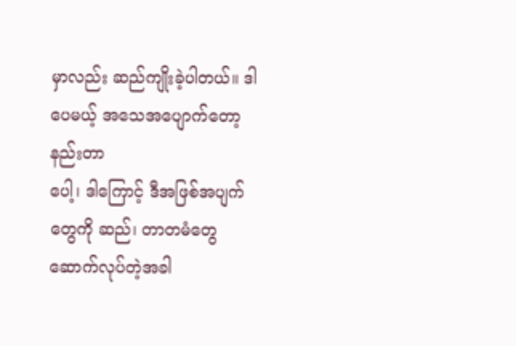မှာလည်း ဆည်ကျိုးခဲ့ပါတယ်။ ဒါပေမယ့် အသေအပျောက်တော့ နည်းတာ
ပေါ့၊ ဒါကြောင့် ဒီအဖြစ်အပျက်တွေကို ဆည်၊ တာတမံတွေ ဆောက်လုပ်တဲ့အခါ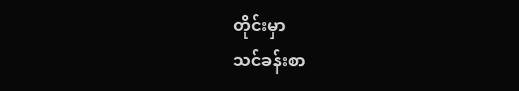တိုင်းမှာ
သင်ခန်းစာ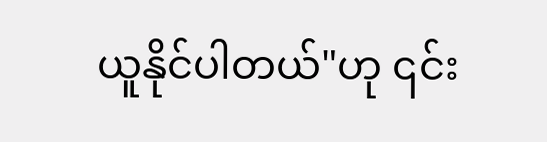ယူနိုင်ပါတယ်"ဟု ၎င်း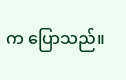က ပြောသည်။